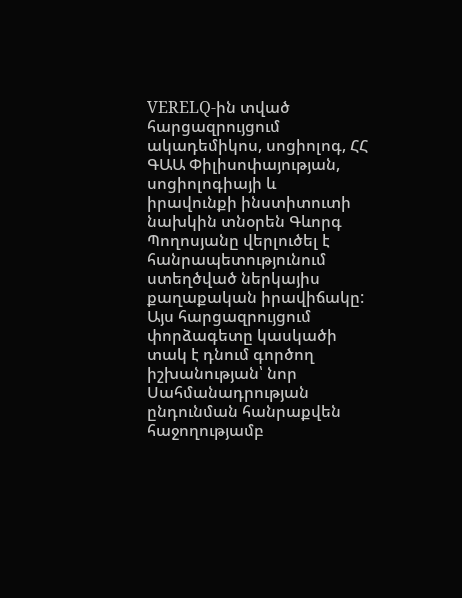VERELQ-ին տված հարցազրույցում ակադեմիկոս, սոցիոլոգ, ՀՀ ԳԱԱ Փիլիսոփայության, սոցիոլոգիայի և իրավունքի ինստիտուտի նախկին տնօրեն Գևորգ Պողոսյանը վերլուծել է հանրապետությունում ստեղծված ներկայիս քաղաքական իրավիճակը:
Այս հարցազրույցում փորձագետը կասկածի տակ է դնում գործող իշխանության՝ նոր Սահմանադրության ընդունման հանրաքվեն հաջողությամբ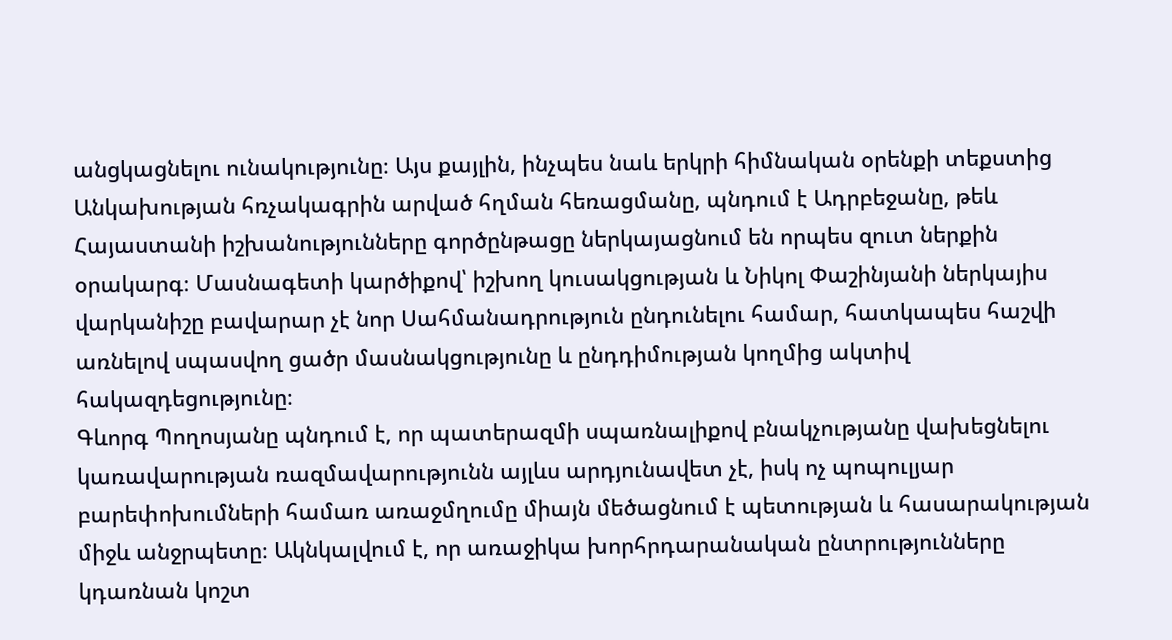անցկացնելու ունակությունը։ Այս քայլին, ինչպես նաև երկրի հիմնական օրենքի տեքստից Անկախության հռչակագրին արված հղման հեռացմանը, պնդում է Ադրբեջանը, թեև Հայաստանի իշխանությունները գործընթացը ներկայացնում են որպես զուտ ներքին օրակարգ։ Մասնագետի կարծիքով՝ իշխող կուսակցության և Նիկոլ Փաշինյանի ներկայիս վարկանիշը բավարար չէ նոր Սահմանադրություն ընդունելու համար, հատկապես հաշվի առնելով սպասվող ցածր մասնակցությունը և ընդդիմության կողմից ակտիվ հակազդեցությունը։
Գևորգ Պողոսյանը պնդում է, որ պատերազմի սպառնալիքով բնակչությանը վախեցնելու կառավարության ռազմավարությունն այլևս արդյունավետ չէ, իսկ ոչ պոպուլյար բարեփոխումների համառ առաջմղումը միայն մեծացնում է պետության և հասարակության միջև անջրպետը։ Ակնկալվում է, որ առաջիկա խորհրդարանական ընտրությունները կդառնան կոշտ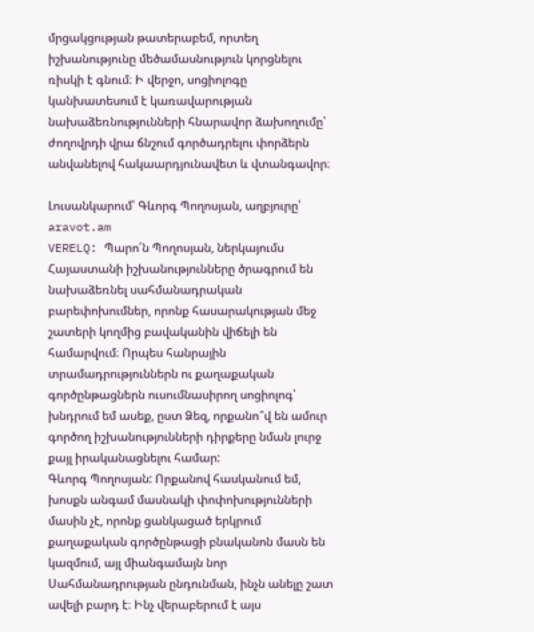մրցակցության թատերաբեմ, որտեղ իշխանությունը մեծամասնություն կորցնելու ռիսկի է գնում։ Ի վերջո, սոցիոլոգը կանխատեսում է կառավարության նախաձեռնությունների հնարավոր ձախողումը՝ ժողովրդի վրա ճնշում գործադրելու փորձերն անվանելով հակաարդյունավետ և վտանգավոր։

Լուսանկարում՝ Գևորգ Պողոսյան, աղբյուրը՝ aravot.am
VERELQ: Պարո՛ն Պողոսյան, ներկայումս Հայաստանի իշխանությունները ծրագրում են նախաձեռնել սահմանադրական բարեփոխումներ, որոնք հասարակության մեջ շատերի կողմից բավականին վիճելի են համարվում։ Որպես հանրային տրամադրություններն ու քաղաքական գործընթացներն ուսումնասիրող սոցիոլոգ՝ խնդրում եմ ասեք, ըստ Ձեզ, որքանո՞վ են ամուր գործող իշխանությունների դիրքերը նման լուրջ քայլ իրականացնելու համար:
Գևորգ Պողոսյան: Որքանով հասկանում եմ, խոսքն անգամ մասնակի փոփոխությունների մասին չէ, որոնք ցանկացած երկրում քաղաքական գործընթացի բնականոն մասն են կազմում, այլ միանգամայն նոր Սահմանադրության ընդունման, ինչն անելը շատ ավելի բարդ է։ Ինչ վերաբերում է այս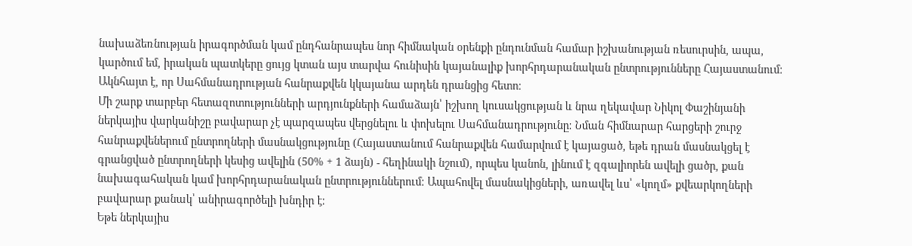նախաձեռնության իրագործման կամ ընդհանրապես նոր հիմնական օրենքի ընդունման համար իշխանության ռեսուրսին, ապա, կարծում եմ, իրական պատկերը ցույց կտան այս տարվա հունիսին կայանալիք խորհրդարանական ընտրությունները Հայաստանում։ Ակնհայտ է, որ Սահմանադրության հանրաքվեն կկայանա արդեն դրանցից հետո։
Մի շարք տարբեր հետազոտությունների արդյունքների համաձայն՝ իշխող կուսակցության և նրա ղեկավար Նիկոլ Փաշինյանի ներկայիս վարկանիշը բավարար չէ պարզապես վերցնելու և փոխելու Սահմանադրությունը։ Նման հիմնարար հարցերի շուրջ հանրաքվեներում ընտրողների մասնակցությունը (Հայաստանում հանրաքվեն համարվում է կայացած, եթե դրան մասնակցել է գրանցված ընտրողների կեսից ավելին (50% + 1 ձայն) - հեղինակի նշում), որպես կանոն, լինում է զգալիորեն ավելի ցածր, քան նախագահական կամ խորհրդարանական ընտրություններում։ Ապահովել մասնակիցների, առավել ևս՝ «կողմ» քվեարկողների բավարար քանակ՝ անիրագործելի խնդիր է։
Եթե ներկայիս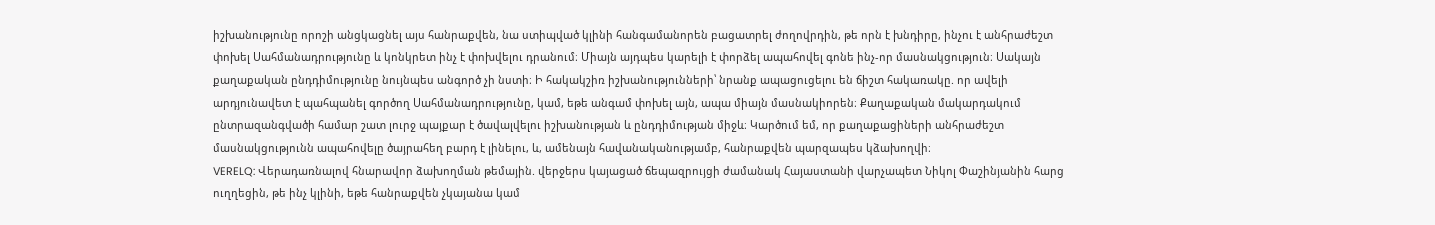իշխանությունը որոշի անցկացնել այս հանրաքվեն, նա ստիպված կլինի հանգամանորեն բացատրել ժողովրդին, թե որն է խնդիրը, ինչու է անհրաժեշտ փոխել Սահմանադրությունը և կոնկրետ ինչ է փոխվելու դրանում։ Միայն այդպես կարելի է փորձել ապահովել գոնե ինչ-որ մասնակցություն։ Սակայն քաղաքական ընդդիմությունը նույնպես անգործ չի նստի։ Ի հակակշիռ իշխանությունների՝ նրանք ապացուցելու են ճիշտ հակառակը. որ ավելի արդյունավետ է պահպանել գործող Սահմանադրությունը, կամ, եթե անգամ փոխել այն, ապա միայն մասնակիորեն։ Քաղաքական մակարդակում ընտրազանգվածի համար շատ լուրջ պայքար է ծավալվելու իշխանության և ընդդիմության միջև։ Կարծում եմ, որ քաղաքացիների անհրաժեշտ մասնակցությունն ապահովելը ծայրահեղ բարդ է լինելու, և, ամենայն հավանականությամբ, հանրաքվեն պարզապես կձախողվի։
VERELQ: Վերադառնալով հնարավոր ձախողման թեմային. վերջերս կայացած ճեպազրույցի ժամանակ Հայաստանի վարչապետ Նիկոլ Փաշինյանին հարց ուղղեցին, թե ինչ կլինի, եթե հանրաքվեն չկայանա կամ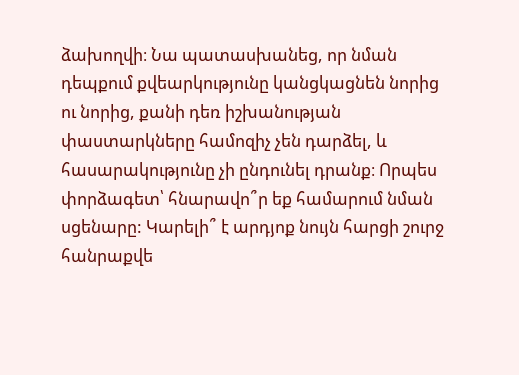ձախողվի։ Նա պատասխանեց, որ նման դեպքում քվեարկությունը կանցկացնեն նորից ու նորից, քանի դեռ իշխանության փաստարկները համոզիչ չեն դարձել, և հասարակությունը չի ընդունել դրանք։ Որպես փորձագետ՝ հնարավո՞ր եք համարում նման սցենարը: Կարելի՞ է արդյոք նույն հարցի շուրջ հանրաքվե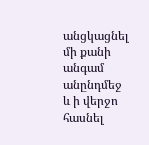անցկացնել մի քանի անգամ անընդմեջ և ի վերջո հասնել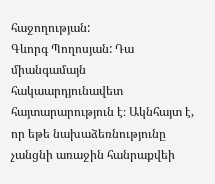հաջողության:
Գևորգ Պողոսյան: Դա միանգամայն հակաարդյունավետ հայտարարություն է։ Ակնհայտ է, որ եթե նախաձեռնությունը չանցնի առաջին հանրաքվեի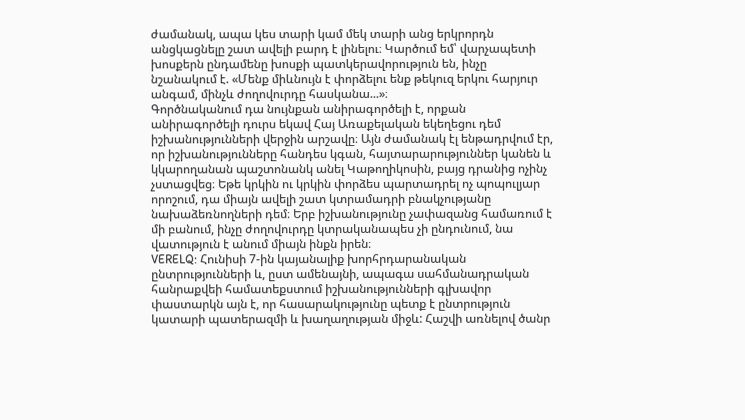ժամանակ, ապա կես տարի կամ մեկ տարի անց երկրորդն անցկացնելը շատ ավելի բարդ է լինելու։ Կարծում եմ՝ վարչապետի խոսքերն ընդամենը խոսքի պատկերավորություն են, ինչը նշանակում է. «Մենք միևնույն է փորձելու ենք թեկուզ երկու հարյուր անգամ, մինչև ժողովուրդը հասկանա...»։
Գործնականում դա նույնքան անիրագործելի է, որքան անիրագործելի դուրս եկավ Հայ Առաքելական եկեղեցու դեմ իշխանությունների վերջին արշավը։ Այն ժամանակ էլ ենթադրվում էր, որ իշխանությունները հանդես կգան, հայտարարություններ կանեն և կկարողանան պաշտոնանկ անել Կաթողիկոսին, բայց դրանից ոչինչ չստացվեց։ Եթե կրկին ու կրկին փորձես պարտադրել ոչ պոպուլյար որոշում, դա միայն ավելի շատ կտրամադրի բնակչությանը նախաձեռնողների դեմ։ Երբ իշխանությունը չափազանց համառում է մի բանում, ինչը ժողովուրդը կտրականապես չի ընդունում, նա վատություն է անում միայն ինքն իրեն։
VERELQ: Հունիսի 7-ին կայանալիք խորհրդարանական ընտրությունների և, ըստ ամենայնի, ապագա սահմանադրական հանրաքվեի համատեքստում իշխանությունների գլխավոր փաստարկն այն է, որ հասարակությունը պետք է ընտրություն կատարի պատերազմի և խաղաղության միջև: Հաշվի առնելով ծանր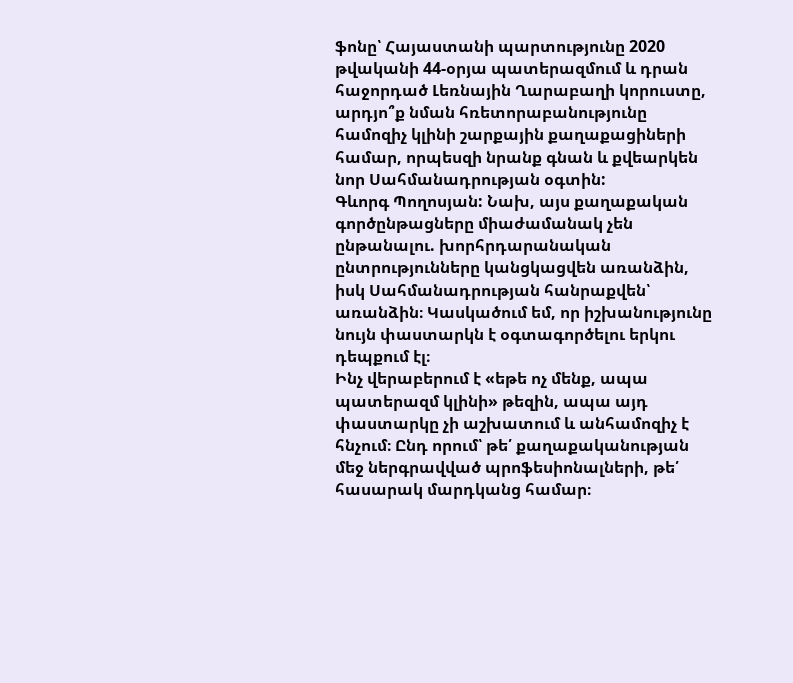ֆոնը՝ Հայաստանի պարտությունը 2020 թվականի 44-օրյա պատերազմում և դրան հաջորդած Լեռնային Ղարաբաղի կորուստը, արդյո՞ք նման հռետորաբանությունը համոզիչ կլինի շարքային քաղաքացիների համար, որպեսզի նրանք գնան և քվեարկեն նոր Սահմանադրության օգտին:
Գևորգ Պողոսյան: Նախ, այս քաղաքական գործընթացները միաժամանակ չեն ընթանալու. խորհրդարանական ընտրությունները կանցկացվեն առանձին, իսկ Սահմանադրության հանրաքվեն՝ առանձին։ Կասկածում եմ, որ իշխանությունը նույն փաստարկն է օգտագործելու երկու դեպքում էլ։
Ինչ վերաբերում է «եթե ոչ մենք, ապա պատերազմ կլինի» թեզին, ապա այդ փաստարկը չի աշխատում և անհամոզիչ է հնչում։ Ընդ որում՝ թե՛ քաղաքականության մեջ ներգրավված պրոֆեսիոնալների, թե՛ հասարակ մարդկանց համար։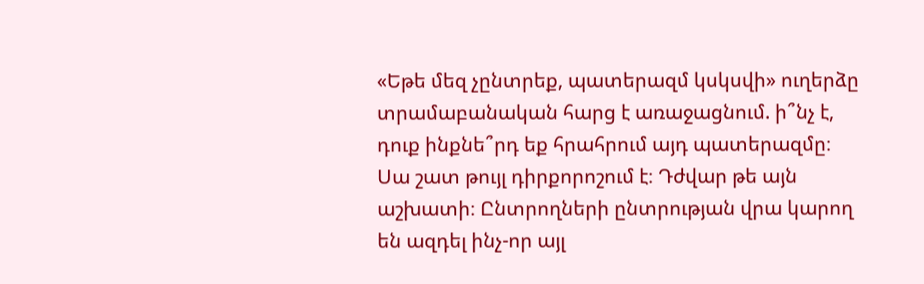«Եթե մեզ չընտրեք, պատերազմ կսկսվի» ուղերձը տրամաբանական հարց է առաջացնում. ի՞նչ է, դուք ինքնե՞րդ եք հրահրում այդ պատերազմը։ Սա շատ թույլ դիրքորոշում է։ Դժվար թե այն աշխատի։ Ընտրողների ընտրության վրա կարող են ազդել ինչ-որ այլ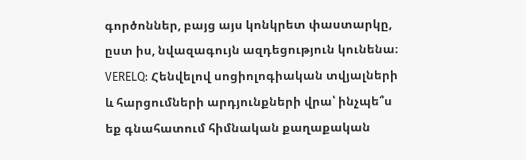գործոններ, բայց այս կոնկրետ փաստարկը, ըստ իս, նվազագույն ազդեցություն կունենա։
VERELQ: Հենվելով սոցիոլոգիական տվյալների և հարցումների արդյունքների վրա՝ ինչպե՞ս եք գնահատում հիմնական քաղաքական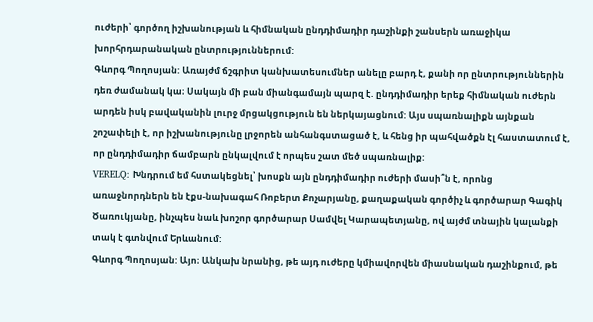ուժերի՝ գործող իշխանության և հիմնական ընդդիմադիր դաշինքի շանսերն առաջիկա խորհրդարանական ընտրություններում:
Գևորգ Պողոսյան: Առայժմ ճշգրիտ կանխատեսումներ անելը բարդ է, քանի որ ընտրություններին դեռ ժամանակ կա։ Սակայն մի բան միանգամայն պարզ է. ընդդիմադիր երեք հիմնական ուժերն արդեն իսկ բավականին լուրջ մրցակցություն են ներկայացնում: Այս սպառնալիքն այնքան շոշափելի է, որ իշխանությունը լրջորեն անհանգստացած է, և հենց իր պահվածքն էլ հաստատում է, որ ընդդիմադիր ճամբարն ընկալվում է որպես շատ մեծ սպառնալիք:
VERELQ: Խնդրում եմ հստակեցնել՝ խոսքն այն ընդդիմադիր ուժերի մասի՞ն է, որոնց առաջնորդներն են էքս-նախագահ Ռոբերտ Քոչարյանը, քաղաքական գործիչ և գործարար Գագիկ Ծառուկյանը, ինչպես նաև խոշոր գործարար Սամվել Կարապետյանը, ով այժմ տնային կալանքի տակ է գտնվում Երևանում:
Գևորգ Պողոսյան: Այո։ Անկախ նրանից, թե այդ ուժերը կմիավորվեն միասնական դաշինքում, թե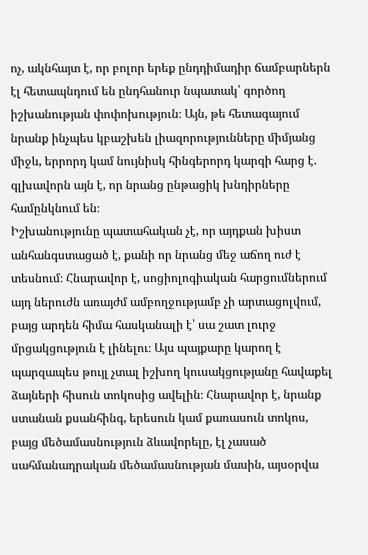ոչ, ակնհայտ է, որ բոլոր երեք ընդդիմադիր ճամբարներն էլ հետապնդում են ընդհանուր նպատակ՝ գործող իշխանության փոփոխություն։ Այն, թե հետագայում նրանք ինչպես կբաշխեն լիազորությունները միմյանց միջև, երրորդ կամ նույնիսկ հինգերորդ կարգի հարց է. գլխավորն այն է, որ նրանց ընթացիկ խնդիրները համընկնում են։
Իշխանությունը պատահական չէ, որ այդքան խիստ անհանգստացած է, քանի որ նրանց մեջ աճող ուժ է տեսնում։ Հնարավոր է, սոցիոլոգիական հարցումներում այդ ներուժն առայժմ ամբողջությամբ չի արտացոլվում, բայց արդեն հիմա հասկանալի է՝ սա շատ լուրջ մրցակցություն է լինելու։ Այս պայքարը կարող է պարզապես թույլ չտալ իշխող կուսակցությանը հավաքել ձայների հիսուն տոկոսից ավելին։ Հնարավոր է, նրանք ստանան քսանհինգ, երեսուն կամ քառասուն տոկոս, բայց մեծամասնություն ձևավորելը, էլ չասած սահմանադրական մեծամասնության մասին, այսօրվա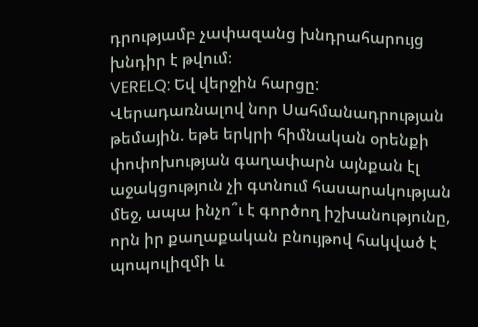դրությամբ չափազանց խնդրահարույց խնդիր է թվում։
VERELQ: Եվ վերջին հարցը: Վերադառնալով նոր Սահմանադրության թեմային. եթե երկրի հիմնական օրենքի փոփոխության գաղափարն այնքան էլ աջակցություն չի գտնում հասարակության մեջ, ապա ինչո՞ւ է գործող իշխանությունը, որն իր քաղաքական բնույթով հակված է պոպուլիզմի և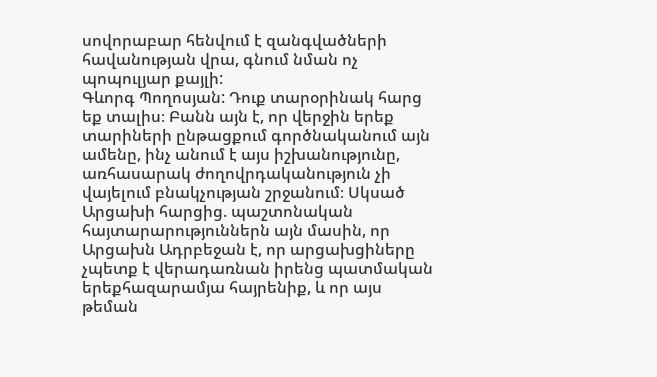սովորաբար հենվում է զանգվածների հավանության վրա, գնում նման ոչ պոպուլյար քայլի:
Գևորգ Պողոսյան: Դուք տարօրինակ հարց եք տալիս։ Բանն այն է, որ վերջին երեք տարիների ընթացքում գործնականում այն ամենը, ինչ անում է այս իշխանությունը, առհասարակ ժողովրդականություն չի վայելում բնակչության շրջանում։ Սկսած Արցախի հարցից. պաշտոնական հայտարարություններն այն մասին, որ Արցախն Ադրբեջան է, որ արցախցիները չպետք է վերադառնան իրենց պատմական երեքհազարամյա հայրենիք, և որ այս թեման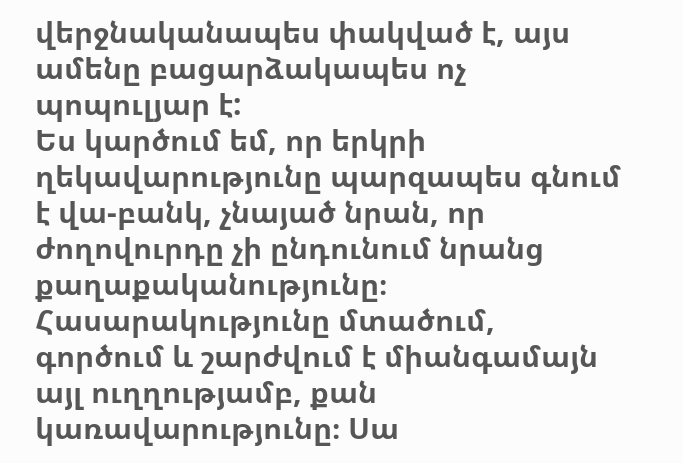վերջնականապես փակված է, այս ամենը բացարձակապես ոչ պոպուլյար է:
Ես կարծում եմ, որ երկրի ղեկավարությունը պարզապես գնում է վա-բանկ, չնայած նրան, որ ժողովուրդը չի ընդունում նրանց քաղաքականությունը։ Հասարակությունը մտածում, գործում և շարժվում է միանգամայն այլ ուղղությամբ, քան կառավարությունը։ Սա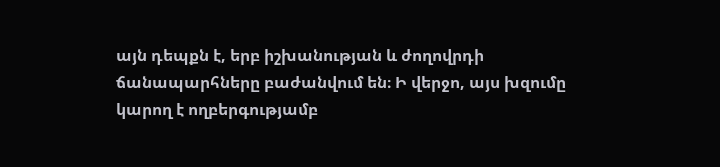այն դեպքն է, երբ իշխանության և ժողովրդի ճանապարհները բաժանվում են։ Ի վերջո, այս խզումը կարող է ողբերգությամբ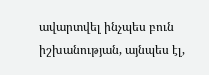ավարտվել ինչպես բուն իշխանության, այնպես էլ,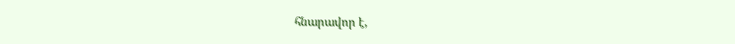հնարավոր է,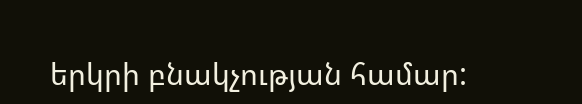երկրի բնակչության համար: